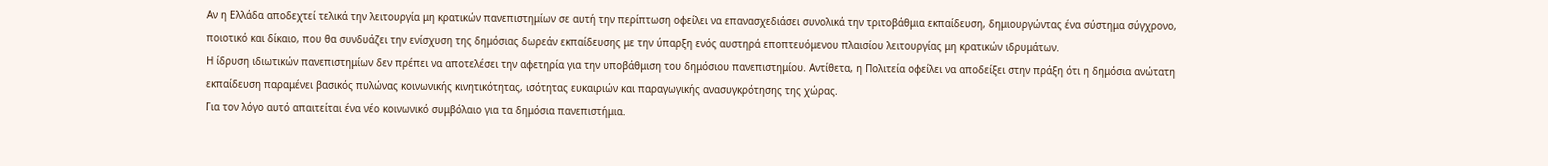Αν η Ελλάδα αποδεχτεί τελικά την λειτουργία μη κρατικών πανεπιστημίων σε αυτή την περίπτωση οφείλει να επανασχεδιάσει συνολικά την τριτοβάθμια εκπαίδευση, δημιουργώντας ένα σύστημα σύγχρονο, ποιοτικό και δίκαιο, που θα συνδυάζει την ενίσχυση της δημόσιας δωρεάν εκπαίδευσης με την ύπαρξη ενός αυστηρά εποπτευόμενου πλαισίου λειτουργίας μη κρατικών ιδρυμάτων.
Η ίδρυση ιδιωτικών πανεπιστημίων δεν πρέπει να αποτελέσει την αφετηρία για την υποβάθμιση του δημόσιου πανεπιστημίου. Αντίθετα, η Πολιτεία οφείλει να αποδείξει στην πράξη ότι η δημόσια ανώτατη εκπαίδευση παραμένει βασικός πυλώνας κοινωνικής κινητικότητας, ισότητας ευκαιριών και παραγωγικής ανασυγκρότησης της χώρας.
Για τον λόγο αυτό απαιτείται ένα νέο κοινωνικό συμβόλαιο για τα δημόσια πανεπιστήμια.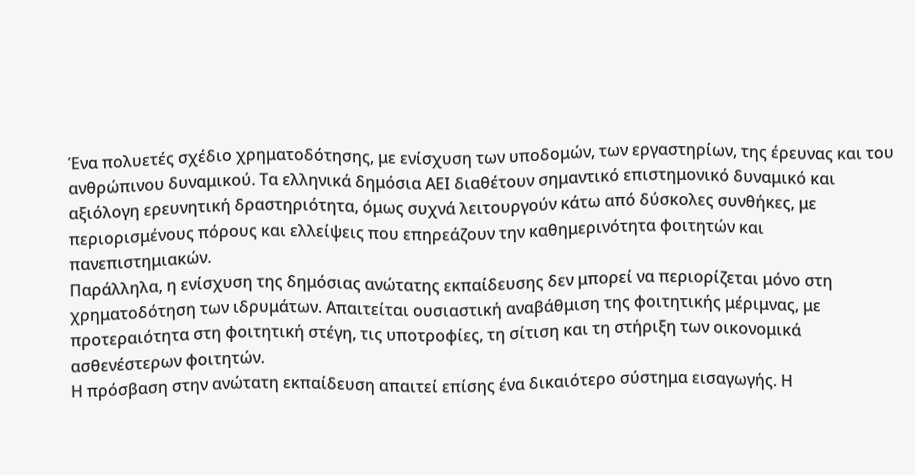Ένα πολυετές σχέδιο χρηματοδότησης, με ενίσχυση των υποδομών, των εργαστηρίων, της έρευνας και του ανθρώπινου δυναμικού. Τα ελληνικά δημόσια ΑΕΙ διαθέτουν σημαντικό επιστημονικό δυναμικό και αξιόλογη ερευνητική δραστηριότητα, όμως συχνά λειτουργούν κάτω από δύσκολες συνθήκες, με περιορισμένους πόρους και ελλείψεις που επηρεάζουν την καθημερινότητα φοιτητών και πανεπιστημιακών.
Παράλληλα, η ενίσχυση της δημόσιας ανώτατης εκπαίδευσης δεν μπορεί να περιορίζεται μόνο στη χρηματοδότηση των ιδρυμάτων. Απαιτείται ουσιαστική αναβάθμιση της φοιτητικής μέριμνας, με προτεραιότητα στη φοιτητική στέγη, τις υποτροφίες, τη σίτιση και τη στήριξη των οικονομικά ασθενέστερων φοιτητών.
Η πρόσβαση στην ανώτατη εκπαίδευση απαιτεί επίσης ένα δικαιότερο σύστημα εισαγωγής. Η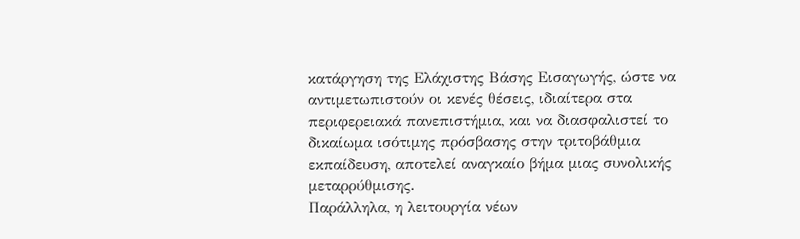κατάργηση της Ελάχιστης Βάσης Εισαγωγής, ώστε να αντιμετωπιστούν οι κενές θέσεις, ιδιαίτερα στα περιφερειακά πανεπιστήμια, και να διασφαλιστεί το δικαίωμα ισότιμης πρόσβασης στην τριτοβάθμια εκπαίδευση, αποτελεί αναγκαίο βήμα μιας συνολικής μεταρρύθμισης.
Παράλληλα, η λειτουργία νέων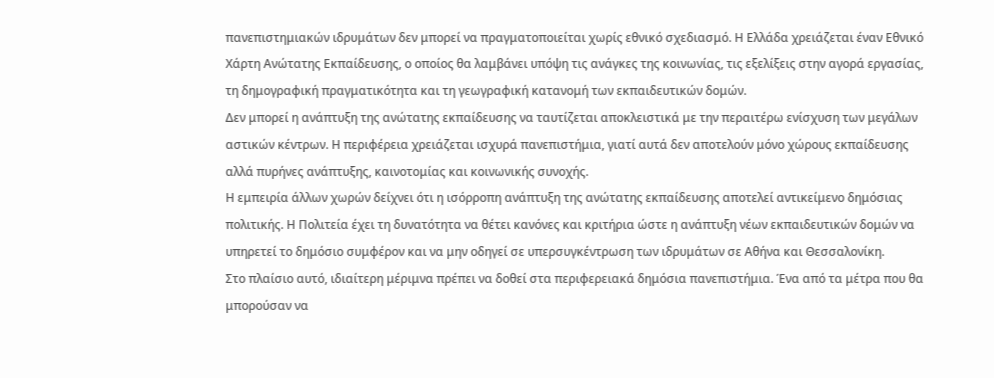πανεπιστημιακών ιδρυμάτων δεν μπορεί να πραγματοποιείται χωρίς εθνικό σχεδιασμό. Η Ελλάδα χρειάζεται έναν Εθνικό Χάρτη Ανώτατης Εκπαίδευσης, ο οποίος θα λαμβάνει υπόψη τις ανάγκες της κοινωνίας, τις εξελίξεις στην αγορά εργασίας, τη δημογραφική πραγματικότητα και τη γεωγραφική κατανομή των εκπαιδευτικών δομών.
Δεν μπορεί η ανάπτυξη της ανώτατης εκπαίδευσης να ταυτίζεται αποκλειστικά με την περαιτέρω ενίσχυση των μεγάλων αστικών κέντρων. Η περιφέρεια χρειάζεται ισχυρά πανεπιστήμια, γιατί αυτά δεν αποτελούν μόνο χώρους εκπαίδευσης αλλά πυρήνες ανάπτυξης, καινοτομίας και κοινωνικής συνοχής.
Η εμπειρία άλλων χωρών δείχνει ότι η ισόρροπη ανάπτυξη της ανώτατης εκπαίδευσης αποτελεί αντικείμενο δημόσιας πολιτικής. Η Πολιτεία έχει τη δυνατότητα να θέτει κανόνες και κριτήρια ώστε η ανάπτυξη νέων εκπαιδευτικών δομών να υπηρετεί το δημόσιο συμφέρον και να μην οδηγεί σε υπερσυγκέντρωση των ιδρυμάτων σε Αθήνα και Θεσσαλονίκη.
Στο πλαίσιο αυτό, ιδιαίτερη μέριμνα πρέπει να δοθεί στα περιφερειακά δημόσια πανεπιστήμια. Ένα από τα μέτρα που θα μπορούσαν να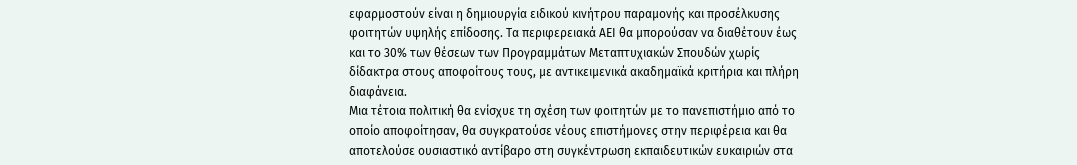εφαρμοστούν είναι η δημιουργία ειδικού κινήτρου παραμονής και προσέλκυσης φοιτητών υψηλής επίδοσης. Τα περιφερειακά ΑΕΙ θα μπορούσαν να διαθέτουν έως και το 30% των θέσεων των Προγραμμάτων Μεταπτυχιακών Σπουδών χωρίς δίδακτρα στους αποφοίτους τους, με αντικειμενικά ακαδημαϊκά κριτήρια και πλήρη διαφάνεια.
Μια τέτοια πολιτική θα ενίσχυε τη σχέση των φοιτητών με το πανεπιστήμιο από το οποίο αποφοίτησαν, θα συγκρατούσε νέους επιστήμονες στην περιφέρεια και θα αποτελούσε ουσιαστικό αντίβαρο στη συγκέντρωση εκπαιδευτικών ευκαιριών στα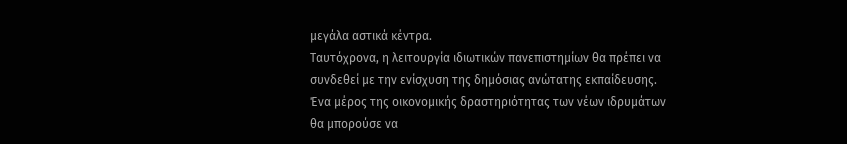μεγάλα αστικά κέντρα.
Ταυτόχρονα, η λειτουργία ιδιωτικών πανεπιστημίων θα πρέπει να συνδεθεί με την ενίσχυση της δημόσιας ανώτατης εκπαίδευσης. Ένα μέρος της οικονομικής δραστηριότητας των νέων ιδρυμάτων θα μπορούσε να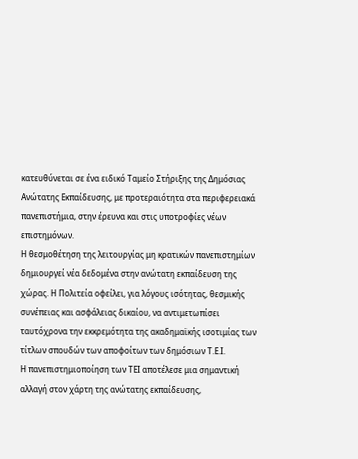κατευθύνεται σε ένα ειδικό Ταμείο Στήριξης της Δημόσιας Ανώτατης Εκπαίδευσης, με προτεραιότητα στα περιφερειακά πανεπιστήμια, στην έρευνα και στις υποτροφίες νέων επιστημόνων.
Η θεσμοθέτηση της λειτουργίας μη κρατικών πανεπιστημίων δημιουργεί νέα δεδομένα στην ανώτατη εκπαίδευση της χώρας. Η Πολιτεία οφείλει, για λόγους ισότητας, θεσμικής συνέπειας και ασφάλειας δικαίου, να αντιμετωπίσει ταυτόχρονα την εκκρεμότητα της ακαδημαϊκής ισοτιμίας των τίτλων σπουδών των αποφοίτων των δημόσιων Τ.Ε.Ι.
Η πανεπιστημιοποίηση των ΤΕΙ αποτέλεσε μια σημαντική αλλαγή στον χάρτη της ανώτατης εκπαίδευσης,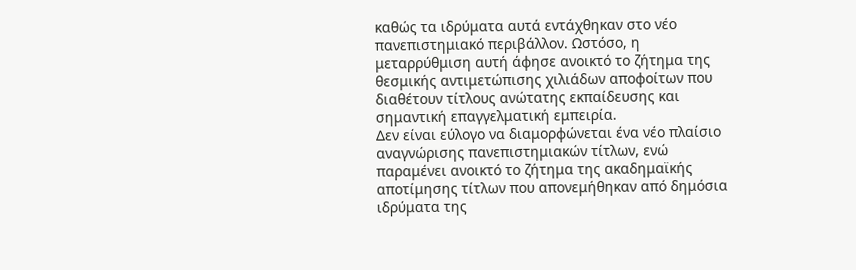καθώς τα ιδρύματα αυτά εντάχθηκαν στο νέο πανεπιστημιακό περιβάλλον. Ωστόσο, η μεταρρύθμιση αυτή άφησε ανοικτό το ζήτημα της θεσμικής αντιμετώπισης χιλιάδων αποφοίτων που διαθέτουν τίτλους ανώτατης εκπαίδευσης και σημαντική επαγγελματική εμπειρία.
Δεν είναι εύλογο να διαμορφώνεται ένα νέο πλαίσιο αναγνώρισης πανεπιστημιακών τίτλων, ενώ παραμένει ανοικτό το ζήτημα της ακαδημαϊκής αποτίμησης τίτλων που απονεμήθηκαν από δημόσια ιδρύματα της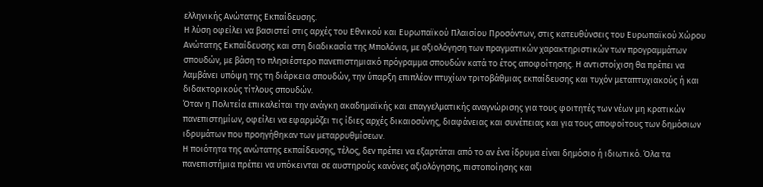ελληνικής Ανώτατης Εκπαίδευσης.
Η λύση οφείλει να βασιστεί στις αρχές του Εθνικού και Ευρωπαϊκού Πλαισίου Προσόντων, στις κατευθύνσεις του Ευρωπαϊκού Χώρου Ανώτατης Εκπαίδευσης και στη διαδικασία της Μπολόνια, με αξιολόγηση των πραγματικών χαρακτηριστικών των προγραμμάτων σπουδών, με βάση το πλησιέστερο πανεπιστημιακό πρόγραμμα σπουδών κατά το έτος αποφοίτησης. Η αντιστοίχιση θα πρέπει να λαμβάνει υπόψη της τη διάρκεια σπουδών, την ύπαρξη επιπλέον πτυχίων τριτοβάθμιας εκπαίδευσης και τυχόν μεταπτυχιακούς ή και διδακτορικούς τίτλους σπουδών.
Όταν η Πολιτεία επικαλείται την ανάγκη ακαδημαϊκής και επαγγελματικής αναγνώρισης για τους φοιτητές των νέων μη κρατικών πανεπιστημίων, οφείλει να εφαρμόζει τις ίδιες αρχές δικαιοσύνης, διαφάνειας και συνέπειας και για τους αποφοίτους των δημόσιων ιδρυμάτων που προηγήθηκαν των μεταρρυθμίσεων.
Η ποιότητα της ανώτατης εκπαίδευσης, τέλος, δεν πρέπει να εξαρτάται από το αν ένα ίδρυμα είναι δημόσιο ή ιδιωτικό. Όλα τα πανεπιστήμια πρέπει να υπόκεινται σε αυστηρούς κανόνες αξιολόγησης, πιστοποίησης και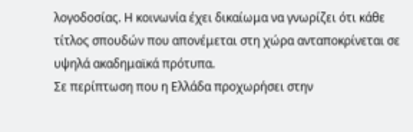λογοδοσίας. Η κοινωνία έχει δικαίωμα να γνωρίζει ότι κάθε τίτλος σπουδών που απονέμεται στη χώρα ανταποκρίνεται σε υψηλά ακαδημαϊκά πρότυπα.
Σε περίπτωση που η Ελλάδα προχωρήσει στην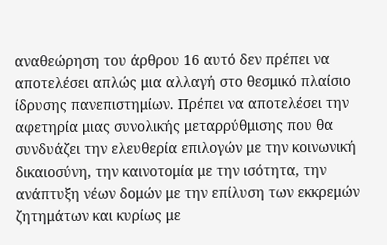αναθεώρηση του άρθρου 16 αυτό δεν πρέπει να αποτελέσει απλώς μια αλλαγή στο θεσμικό πλαίσιο ίδρυσης πανεπιστημίων. Πρέπει να αποτελέσει την αφετηρία μιας συνολικής μεταρρύθμισης που θα συνδυάζει την ελευθερία επιλογών με την κοινωνική δικαιοσύνη, την καινοτομία με την ισότητα, την ανάπτυξη νέων δομών με την επίλυση των εκκρεμών ζητημάτων και κυρίως με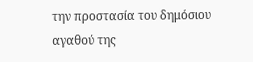την προστασία του δημόσιου αγαθού της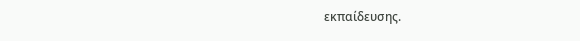εκπαίδευσης.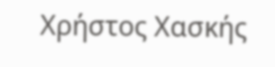Χρήστος Χασκής